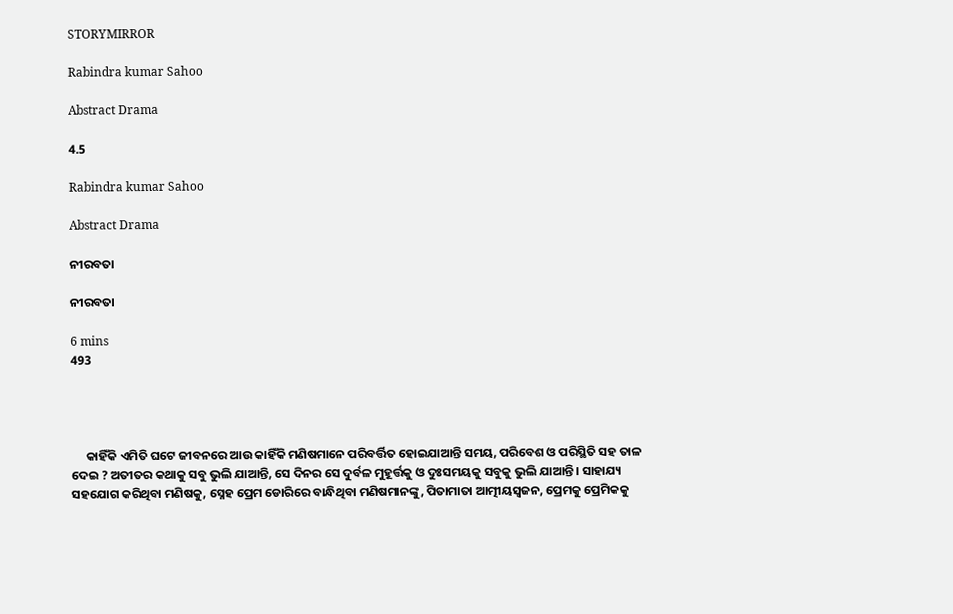STORYMIRROR

Rabindra kumar Sahoo

Abstract Drama

4.5

Rabindra kumar Sahoo

Abstract Drama

ନୀରବତା

ନୀରବତା

6 mins
493




     କାହିଁକି ଏମିତି ଘଟେ ଜୀବନରେ ଆଉ କାହିଁକି ମଣିଷମାନେ ପରିବର୍ତ୍ତିତ ହୋଇଯାଆନ୍ତି ସମୟ, ପରିବେଶ ଓ ପରିସ୍ଥିତି ସହ ତାଳ ଦେଇ ? ଅତୀତର କଥାକୁ ସବୁ ଭୁଲି ଯାଆନ୍ତି, ସେ ଦିନର ସେ ଦୁର୍ବଳ ମୁହୂର୍ତ୍ତକୁ ଓ ଦୁଃସମୟକୁ ସବୁକୁ ଭୁଲି ଯାଆନ୍ତି । ସାହାଯ୍ୟ ସହଯୋଗ କରିଥିବା ମଣିଷକୁ, ସ୍ନେହ ପ୍ରେମ ଡୋରିରେ ବାନ୍ଧିଥିବା ମଣିଷମାନଙ୍କୁ, ପିତାମାତା ଆତ୍ମୀୟସ୍ଵଜନ, ପ୍ରେମକୁ ପ୍ରେମିକକୁ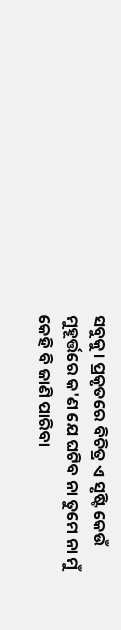ସବୁକୁ। ପ୍ରକୃତରେ ବିଚିତ୍ର ଏ ସୃଷ୍ଟି କେଉଁ ମୁହୂର୍ତ୍ତରେ କ'ଣ ଯେ ଘଟିବ ନା ତୁମେ ନା ମୁଁ କେହି ବି ଜାଣି ପାରିବା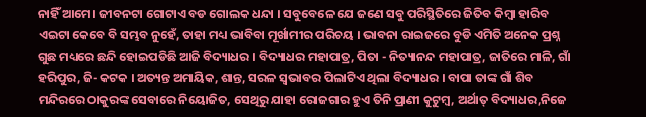ନାହିଁ ଆମେ। ଜୀବନଟା ଗୋଟାଏ ବଡ ଗୋଲକ ଧନ୍ଦା । ସବୁବେଳେ ଯେ ଜଣେ ସବୁ ପରିସ୍ଥିତିରେ ଜିତିବ କିମ୍ବା ହାରିବ ଏଇଟା କେବେ ବି ସମ୍ଭବ ନୁହେଁ, ତାହା ମଧ୍ୟ ଭାବିବା ମୂର୍ଖାମୀର ପରିଚୟ । ଭାବନା ରାଇଜରେ ବୁଡି ଏମିତି ଅନେକ ପ୍ରଶ୍ନ ଗୁଛ ମଧ୍ୟରେ ଛନ୍ଦି ହୋଇପଡିଛି ଆଜି ବିଦ୍ୟାଧର । ବିଦ୍ୟାଧର ମହାପାତ୍ର, ପିତା - ନିତ୍ୟାନନ୍ଦ ମହାପାତ୍ର, ଜାତିରେ ମାଳି, ଗାଁ ହରିପୁର, ଜି- କଟକ । ଅତ୍ୟନ୍ତ ଅମାୟିକ, ଶାନ୍ତ, ସରଳ ସ୍ଵଭାବର ପିଲାଟିଏ ଥିଲା ବିଦ୍ୟାଧର । ବାପା ତାଙ୍କ ଗାଁ ଶିବ ମନ୍ଦିରରେ ଠାକୁରଙ୍କ ସେବାରେ ନିୟୋଜିତ, ସେଥିରୁ ଯାହା ରୋଜଗାର ହୁଏ ତିନି ପ୍ରାଣୀ କୁଟୁମ୍ବ, ଅର୍ଥାତ୍ ବିଦ୍ୟାଧର,ନିଜେ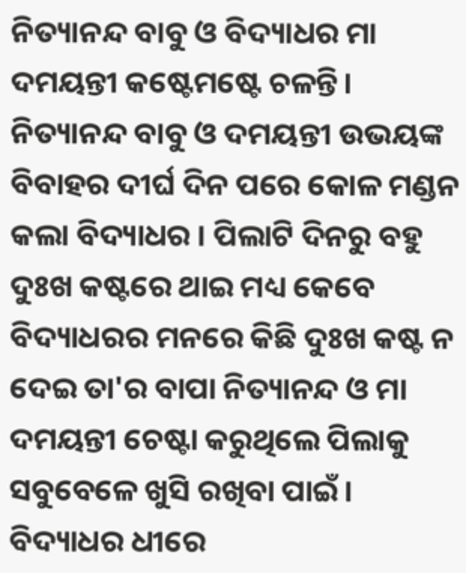ନିତ୍ୟାନନ୍ଦ ବାବୁ ଓ ବିଦ୍ୟାଧର ମା ଦମୟନ୍ତୀ କଷ୍ଟେମଷ୍ଟେ ଚଳନ୍ତି। ନିତ୍ୟାନନ୍ଦ ବାବୁ ଓ ଦମୟନ୍ତୀ ଉଭୟଙ୍କ ବିବାହର ଦୀର୍ଘ ଦିନ ପରେ କୋଳ ମଣ୍ଡନ କଲା ବିଦ୍ୟାଧର । ପିଲାଟି ଦିନରୁ ବହୁ ଦୁଃଖ କଷ୍ଟରେ ଥାଇ ମଧ୍ୟ କେବେ ବିଦ୍ୟାଧରର ମନରେ କିଛି ଦୁଃଖ କଷ୍ଟ ନ ଦେଇ ତା'ର ବାପା ନିତ୍ୟାନନ୍ଦ ଓ ମା ଦମୟନ୍ତୀ ଚେଷ୍ଟା କରୁଥିଲେ ପିଲାକୁ ସବୁବେଳେ ଖୁସି ରଖିବା ପାଇଁ । ବିଦ୍ୟାଧର ଧୀରେ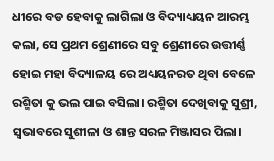ଧୀରେ ବଡ ହେବାକୁ ଲାଗିଲା ଓ ବିଦ୍ୟାଧ୍ୟୟନ ଆରମ୍ଭ କଲା, ସେ ପ୍ରଥମ ଶ୍ରେଣୀରେ ସବୁ ଶ୍ରେଣୀରେ ଉତ୍ତୀର୍ଣ୍ଣ ହୋଇ ମହା ବିଦ୍ୟାଳୟ ରେ ଅଧ୍ୟୟନରତ ଥିବା ବେଳେ ରଶ୍ମିତା କୁ ଭଲ ପାଇ ବସିଲା। ରଶ୍ମିତା ଦେଖିବାକୁ ସୁଶ୍ରୀ, ସ୍ଵଭାବରେ ସୁଶୀଳା ଓ ଶାନ୍ତ ସରଳ ମିଞ୍ଜାସର ପିଲା।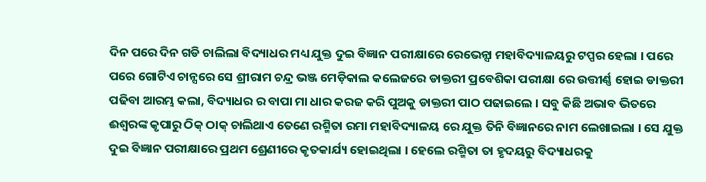ଦିନ ପରେ ଦିନ ଗଡି ଚାଲିଲା ବିଦ୍ୟାଧର ମଧ୍ୟ ଯୁକ୍ତ ଦୁଇ ବିଜ୍ଞାନ ପରୀକ୍ଷାରେ ରେଭେନ୍ସା ମହାବିଦ୍ୟାଳୟରୁ ଟପ୍ପର ହେଲା । ପରେ ପରେ ଗୋଟିଏ ଚାନ୍ସରେ ସେ ଶ୍ରୀରାମ ଚନ୍ଦ୍ର ଭଞ୍ଜ ମେଡ଼ିକାଲ କଲେଜରେ ଡାକ୍ତରୀ ପ୍ରବେଶିକା ପରୀକ୍ଷା ରେ ଉତ୍ତୀର୍ଣ୍ଣ ହୋଇ ଡାକ୍ତରୀ ପଢିବା ଆରମ୍ଭ କଲା, ବିଦ୍ୟାଧର ର ବାପା ମା ଧାର କରଜ କରି ପୁଅକୁ ଡାକ୍ତରୀ ପାଠ ପଢାଇଲେ । ସବୁ କିଛି ଅଭାବ ଭିତରେ ଈଶ୍ଵରଙ୍କ କୃପାରୁ ଠିକ୍ ଠାକ୍ ଚାଲିଥାଏ ତେଣେ ରଶ୍ମିତା ରମା ମହାବିଦ୍ୟାଳୟ ରେ ଯୁକ୍ତ ତିନି ବିଜ୍ଞାନରେ ନାମ ଲେଖାଇଲା । ସେ ଯୁକ୍ତ ଦୁଇ ବିଜ୍ଞାନ ପରୀକ୍ଷାରେ ପ୍ରଥମ ଶ୍ରେଣୀରେ କୃତକାର୍ଯ୍ୟ ହୋଇଥିଲା । ହେଲେ ରଶ୍ମିତା ତା ହୃଦୟରୁ ବିଦ୍ୟାଧରକୁ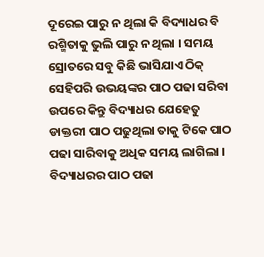ଦୂରେଇ ପାରୁ ନ ଥିଲା କି ବିଦ୍ୟାଧର ବି ରଶ୍ମିତାକୁ ଭୁଲି ପାରୁ ନ ଥିଲା । ସମୟ ସ୍ରୋତରେ ସବୁ କିଛି ଭାସିଯାଏ ଠିକ୍ ସେହିପରି ଉଭୟଙ୍କର ପାଠ ପଢା ସରିବା ଉପରେ କିନ୍ତୁ ବିଦ୍ୟାଧର ଯେହେତୁ ଡାକ୍ତରୀ ପାଠ ପଢୁଥିଲା ତାକୁ ଟିକେ ପାଠ ପଢା ସାରିବାକୁ ଅଧିକ ସମୟ ଲାଗିଲା । ବିଦ୍ୟାଧରର ପାଠ ପଢା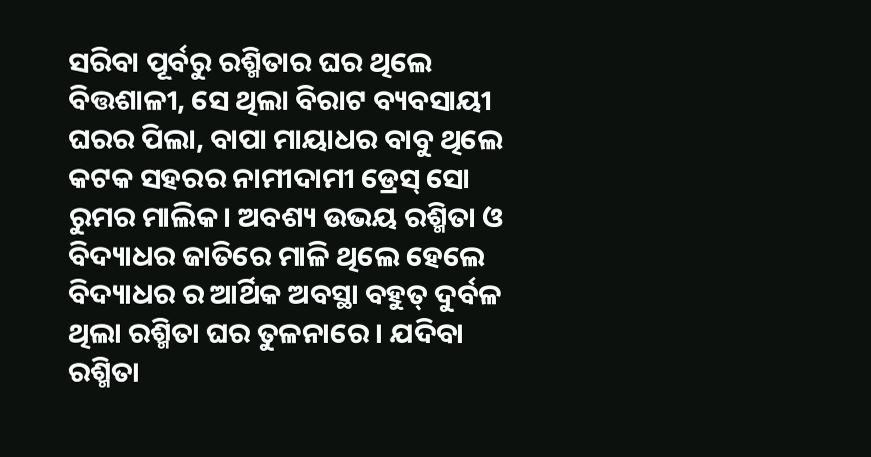ସରିବା ପୂର୍ବରୁ ରଶ୍ମିତାର ଘର ଥିଲେ ବିତ୍ତଶାଳୀ, ସେ ଥିଲା ବିରାଟ ବ୍ୟବସାୟୀ ଘରର ପିଲା, ବାପା ମାୟାଧର ବାବୁ ଥିଲେ କଟକ ସହରର ନାମୀଦାମୀ ଡ୍ରେସ୍ ସୋ ରୁମର ମାଲିକ। ଅବଶ୍ୟ ଉଭୟ ରଶ୍ମିତା ଓ ବିଦ୍ୟାଧର ଜାତିରେ ମାଳି ଥିଲେ ହେଲେ ବିଦ୍ୟାଧର ର ଆର୍ଥିକ ଅବସ୍ଥା ବହୁତ୍ ଦୁର୍ବଳ ଥିଲା ରଶ୍ମିତା ଘର ତୁଳନାରେ । ଯଦିବା ରଶ୍ମିତା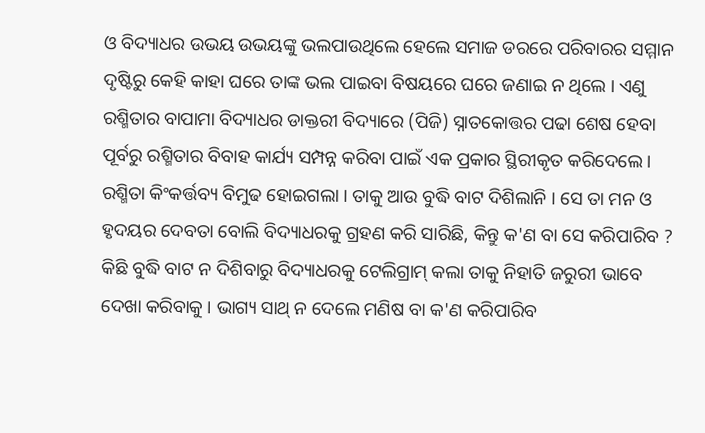ଓ ବିଦ୍ୟାଧର ଉଭୟ ଉଭୟଙ୍କୁ ଭଲପାଉଥିଲେ ହେଲେ ସମାଜ ଡରରେ ପରିବାରର ସମ୍ମାନ ଦୃଷ୍ଟିରୁ କେହି କାହା ଘରେ ତାଙ୍କ ଭଲ ପାଇବା ବିଷୟରେ ଘରେ ଜଣାଇ ନ ଥିଲେ । ଏଣୁ ରଶ୍ମିତାର ବାପାମା ବିଦ୍ୟାଧର ଡାକ୍ତରୀ ବିଦ୍ୟାରେ (ପିଜି) ସ୍ନାତକୋତ୍ତର ପଢା ଶେଷ ହେବା ପୂର୍ବରୁ ରଶ୍ମିତାର ବିବାହ କାର୍ଯ୍ୟ ସମ୍ପନ୍ନ କରିବା ପାଇଁ ଏକ ପ୍ରକାର ସ୍ଥିରୀକୃତ କରିଦେଲେ । ରଶ୍ମିତା କିଂକର୍ତ୍ତବ୍ୟ ବିମୁଢ ହୋଇଗଲା । ତାକୁ ଆଉ ବୁଦ୍ଧି ବାଟ ଦିଶିଲାନି । ସେ ତା ମନ ଓ ହୃଦୟର ଦେବତା ବୋଲି ବିଦ୍ୟାଧରକୁ ଗ୍ରହଣ କରି ସାରିଛି, କିନ୍ତୁ କ'ଣ ବା ସେ କରିପାରିବ ? କିଛି ବୁଦ୍ଧି ବାଟ ନ ଦିଶିବାରୁ ବିଦ୍ୟାଧରକୁ ଟେଲିଗ୍ରାମ୍ କଲା ତାକୁ ନିହାତି ଜରୁରୀ ଭାବେ ଦେଖା କରିବାକୁ । ଭାଗ୍ୟ ସାଥ୍ ନ ଦେଲେ ମଣିଷ ବା କ'ଣ କରିପାରିବ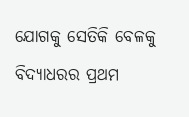ଯୋଗକୁ ସେତିକି ବେଳକୁ ବିଦ୍ୟାଧରର ପ୍ରଥମ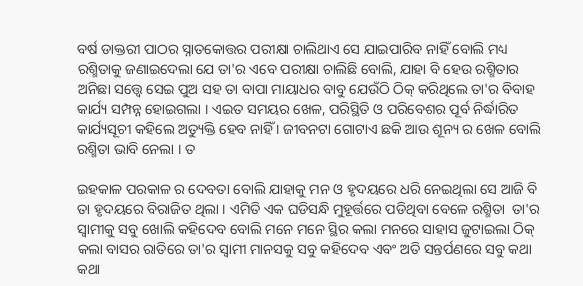ବର୍ଷ ଡାକ୍ତରୀ ପାଠର ସ୍ନାତକୋତ୍ତର ପରୀକ୍ଷା ଚାଲିଥାଏ ସେ ଯାଇପାରିବ ନାହିଁ ବୋଲି ମଧ୍ୟ ରଶ୍ମିତାକୁ ଜଣାଇଦେଲା ଯେ ତା'ର ଏବେ ପରୀକ୍ଷା ଚାଲିଛି ବୋଲି, ଯାହା ବି ହେଉ ରଶ୍ମିତାର ଅନିଛା ସତ୍ତ୍ଵେ ସେଇ ପୁଅ ସହ ତା ବାପା ମାୟାଧର ବାବୁ ଯେଉଁଠି ଠିକ୍ କରିଥିଲେ ତା'ର ବିବାହ କାର୍ଯ୍ୟ ସମ୍ପନ୍ନ ହୋଇଗଲା । ଏଇତ ସମୟର ଖେଳ, ପରିସ୍ଥିତି ଓ ପରିବେଶର ପୂର୍ବ ନିର୍ଦ୍ଧାରିତ କାର୍ଯ୍ୟସୂଚୀ କହିଲେ ଅତ୍ୟୁକ୍ତି ହେବ ନାହିଁ । ଜୀବନଟା ଗୋଟାଏ ଛକି ଆଉ ଶୂନ୍ୟ ର ଖେଳ ବୋଲି ରଶ୍ମିତା ଭାବି ନେଲା । ତ

ଇହକାଳ ପରକାଳ ର ଦେବତା ବୋଲି ଯାହାକୁ ମନ ଓ ହୃଦୟରେ ଧରି ନେଇଥିଲା ସେ ଆଜି ବି ତା ହୃଦୟରେ ବିରାଜିତ ଥିଲା । ଏମିତି ଏକ ଘଡିସନ୍ଧି ମୁହୂର୍ତ୍ତରେ ପଡିଥିବା ବେଳେ ରଶ୍ମିତା  ତା'ର ସ୍ଵାମୀକୁ ସବୁ ଖୋଲି କହିଦେବ ବୋଲି ମନେ ମନେ ସ୍ଥିର କଲା ମନରେ ସାହାସ ଜୁଟାଇଲା ଠିକ୍ କଲା ବାସର ରାତିରେ ତା'ର ସ୍ଵାମୀ ମାନସକୁ ସବୁ କହିଦେବ ଏବଂ ଅତି ସନ୍ତର୍ପଣରେ ସବୁ କଥା କଥା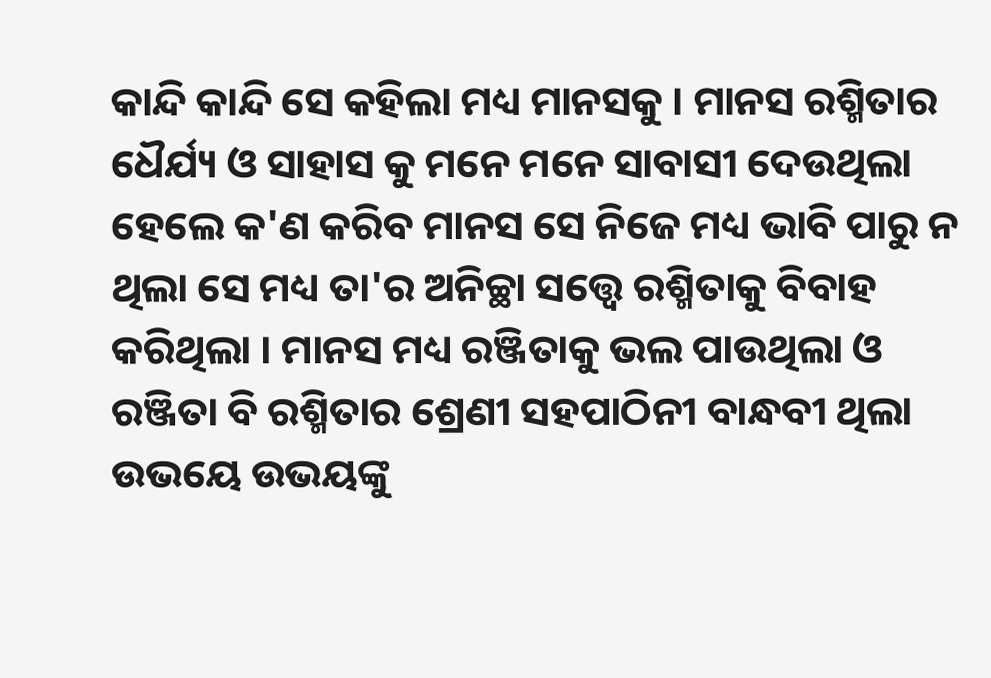କାନ୍ଦି କାନ୍ଦି ସେ କହିଲା ମଧ୍ୟ ମାନସକୁ । ମାନସ ରଶ୍ମିତାର ଧୈର୍ଯ୍ୟ ଓ ସାହାସ କୁ ମନେ ମନେ ସାବାସୀ ଦେଉଥିଲା ହେଲେ କ'ଣ କରିବ ମାନସ ସେ ନିଜେ ମଧ୍ୟ ଭାବି ପାରୁ ନ ଥିଲା ସେ ମଧ୍ୟ ତା'ର ଅନିଚ୍ଛା ସତ୍ତ୍ବେ ରଶ୍ମିତାକୁ ବିବାହ କରିଥିଲା । ମାନସ ମଧ୍ୟ ରଞ୍ଜିତାକୁ ଭଲ ପାଉଥିଲା ଓ ରଞ୍ଜିତା ବି ରଶ୍ମିତାର ଶ୍ରେଣୀ ସହପାଠିନୀ ବାନ୍ଧବୀ ଥିଲା ଉଭୟେ ଉଭୟଙ୍କୁ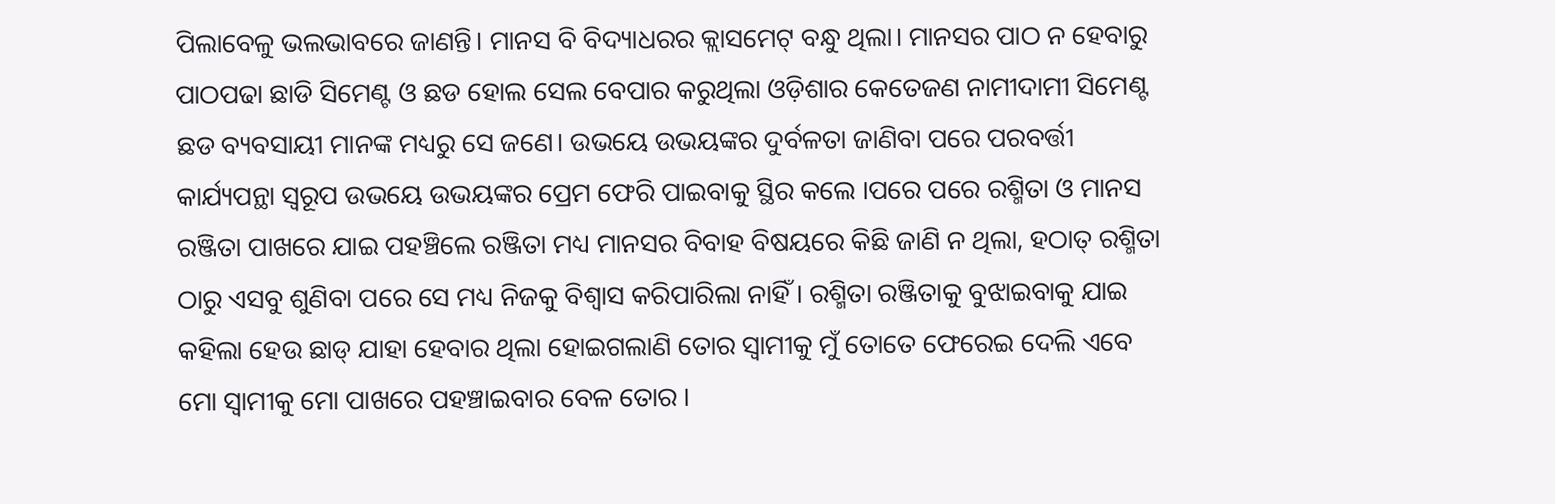ପିଲାବେଳୁ ଭଲଭାବରେ ଜାଣନ୍ତି। ମାନସ ବି ବିଦ୍ୟାଧରର କ୍ଲାସମେଟ୍ ବନ୍ଧୁ ଥିଲା। ମାନସର ପାଠ ନ ହେବାରୁ ପାଠପଢା ଛାଡି ସିମେଣ୍ଟ ଓ ଛଡ ହୋଲ ସେଲ ବେପାର କରୁଥିଲା ଓଡ଼ିଶାର କେତେଜଣ ନାମୀଦାମୀ ସିମେଣ୍ଟ ଛଡ ବ୍ୟବସାୟୀ ମାନଙ୍କ ମଧ୍ୟରୁ ସେ ଜଣେ। ଉଭୟେ ଉଭୟଙ୍କର ଦୁର୍ବଳତା ଜାଣିବା ପରେ ପରବର୍ତ୍ତୀ କାର୍ଯ୍ୟପନ୍ଥା ସ୍ଵରୂପ ଉଭୟେ ଉଭୟଙ୍କର ପ୍ରେମ ଫେରି ପାଇବାକୁ ସ୍ଥିର କଲେ ।ପରେ ପରେ ରଶ୍ମିତା ଓ ମାନସ ରଞ୍ଜିତା ପାଖରେ ଯାଇ ପହଞ୍ଚିଲେ ରଞ୍ଜିତା ମଧ୍ୟ ମାନସର ବିବାହ ବିଷୟରେ କିଛି ଜାଣି ନ ଥିଲା, ହଠାତ୍ ରଶ୍ମିତା ଠାରୁ ଏସବୁ ଶୁଣିବା ପରେ ସେ ମଧ୍ୟ ନିଜକୁ ବିଶ୍ଵାସ କରିପାରିଲା ନାହିଁ । ରଶ୍ମିତା ରଞ୍ଜିତାକୁ ବୁଝାଇବାକୁ ଯାଇ କହିଲା ହେଉ ଛାଡ୍ ଯାହା ହେବାର ଥିଲା ହୋଇଗଲାଣି ତୋର ସ୍ଵାମୀକୁ ମୁଁ ତୋତେ ଫେରେଇ ଦେଲି ଏବେ ମୋ ସ୍ଵାମୀକୁ ମୋ ପାଖରେ ପହଞ୍ଚାଇବାର ବେଳ ତୋର ।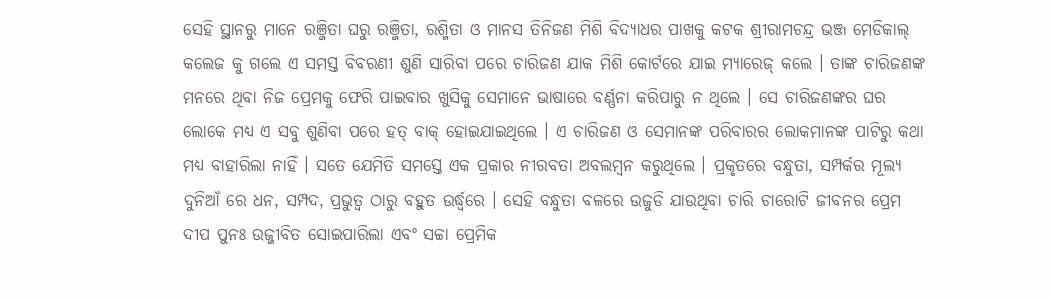ସେହି ସ୍ଥାନରୁ ମାନେ ରଞ୍ଜିତା ଘରୁ ରଞ୍ଜିତା, ରଶ୍ମିତା ଓ ମାନସ ତିନିଜଣ ମିଶି ବିଦ୍ୟାଧର ପାଖକୁ କଟକ ଶ୍ରୀରାମଚନ୍ଦ୍ର ଭଞ୍ଜ ମେଡିକାଲ୍ କଲେଜ କୁ ଗଲେ ଏ ସମସ୍ତ ବିବରଣୀ ଶୁଣି ସାରିବା ପରେ ଚାରିଜଣ ଯାକ ମିଶି କୋର୍ଟରେ ଯାଇ ମ୍ୟାରେଜ୍ କଲେ । ତାଙ୍କ ଚାରିଜଣଙ୍କ ମନରେ ଥିବା ନିଜ ପ୍ରେମକୁ ଫେରି ପାଇବାର ଖୁସିକୁ ସେମାନେ ଭାଷାରେ ବର୍ଣ୍ଣନା କରିପାରୁ ନ ଥିଲେ । ସେ ଚାରିଜଣଙ୍କର ଘର ଲୋକେ ମଧ୍ୟ ଏ ସବୁ ଶୁଣିବା ପରେ ହତ୍ ବାକ୍ ହୋଇଯାଇଥିଲେ । ଏ ଚାରିଜଣ ଓ ସେମାନଙ୍କ ପରିବାରର ଲୋକମାନଙ୍କ ପାଟିରୁ କଥା ମଧ୍ୟ ବାହାରିଲା ନାହିଁ । ସତେ ଯେମିତି ସମସ୍ତେ ଏକ ପ୍ରକାର ନୀରବତା ଅବଲମ୍ବନ କରୁଥିଲେ । ପ୍ରକୃତରେ ବନ୍ଧୁତା, ସମ୍ପର୍କର ମୂଲ୍ୟ ଦୁନିଆଁ ରେ ଧନ, ସମ୍ପଦ, ପ୍ରଭୁତ୍ଵ ଠାରୁ ବହୁତ ଉର୍ଦ୍ଧ୍ବରେ । ସେହି ବନ୍ଧୁତା ବଳରେ ଉଜୁଡି ଯାଉଥିବା ଚାରି ଚାରୋଟି ଜୀବନର ପ୍ରେମ ଦୀପ ପୁନଃ ଉଜ୍ଜୀବିତ ସୋଇପାରିଲା ଏବଂ ସଚ୍ଚା ପ୍ରେମିକ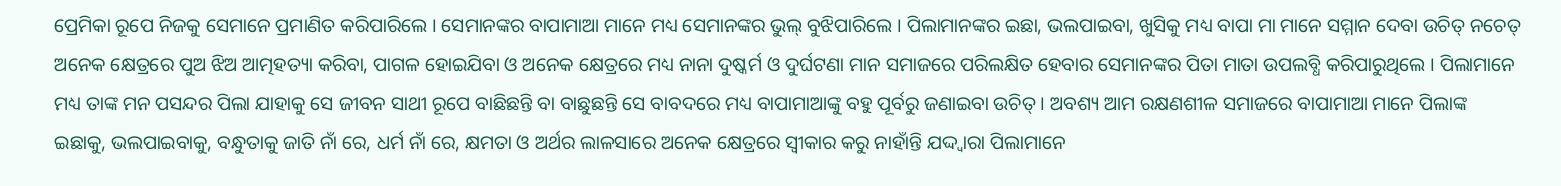ପ୍ରେମିକା ରୂପେ ନିଜକୁ ସେମାନେ ପ୍ରମାଣିତ କରିପାରିଲେ । ସେମାନଙ୍କର ବାପାମାଆ ମାନେ ମଧ୍ୟ ସେମାନଙ୍କର ଭୁଲ୍ ବୁଝିପାରିଲେ । ପିଲାମାନଙ୍କର ଇଛା, ଭଲପାଇବା, ଖୁସିକୁ ମଧ୍ୟ ବାପା ମା ମାନେ ସମ୍ମାନ ଦେବା ଉଚିତ୍ ନଚେତ୍ ଅନେକ କ୍ଷେତ୍ରରେ ପୁଅ ଝିଅ ଆତ୍ମହତ୍ୟା କରିବା, ପାଗଳ ହୋଇଯିବା ଓ ଅନେକ କ୍ଷେତ୍ରରେ ମଧ୍ୟ ନାନା ଦୁଷ୍କର୍ମ ଓ ଦୁର୍ଘଟଣା ମାନ ସମାଜରେ ପରିଲକ୍ଷିତ ହେବାର ସେମାନଙ୍କର ପିତା ମାତା ଉପଲବ୍ଧି କରିପାରୁଥିଲେ । ପିଲାମାନେ ମଧ୍ୟ ତାଙ୍କ ମନ ପସନ୍ଦର ପିଲା ଯାହାକୁ ସେ ଜୀବନ ସାଥୀ ରୂପେ ବାଛିଛନ୍ତି ବା ବାଛୁଛନ୍ତି ସେ ବାବଦରେ ମଧ୍ୟ ବାପାମାଆଙ୍କୁ ବହୁ ପୂର୍ବରୁ ଜଣାଇବା ଉଚିତ୍ । ଅବଶ୍ୟ ଆମ ରକ୍ଷଣଶୀଳ ସମାଜରେ ବାପାମାଆ ମାନେ ପିଲାଙ୍କ ଇଛାକୁ, ଭଲପାଇବାକୁ, ବନ୍ଧୁତାକୁ ଜାତି ନାଁ ରେ, ଧର୍ମ ନାଁ ରେ, କ୍ଷମତା ଓ ଅର୍ଥର ଲାଳସାରେ ଅନେକ କ୍ଷେତ୍ରରେ ସ୍ଵୀକାର କରୁ ନାହାଁନ୍ତି ଯଦ୍ଦ୍ଵାରା ପିଲାମାନେ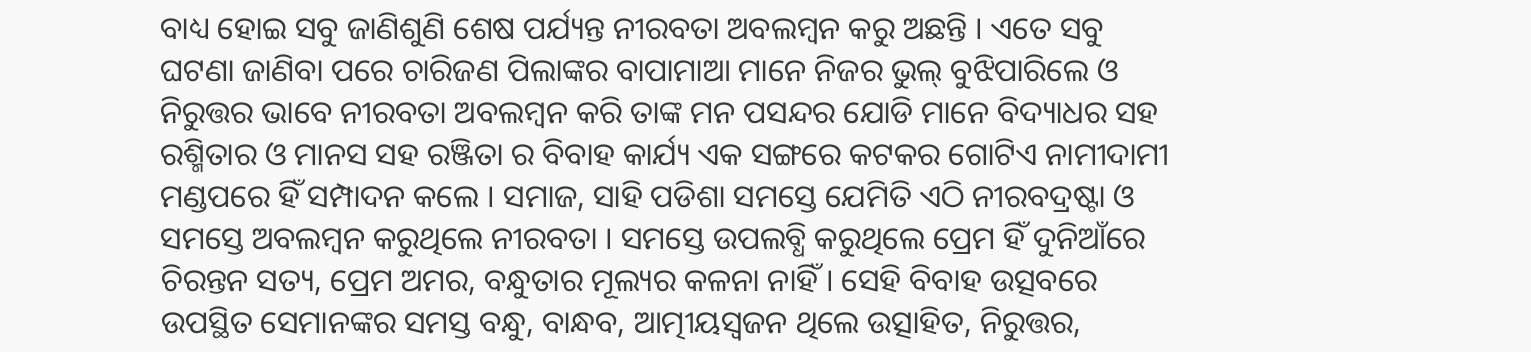ବାଧ୍ୟ ହୋଇ ସବୁ ଜାଣିଶୁଣି ଶେଷ ପର୍ଯ୍ୟନ୍ତ ନୀରବତା ଅବଲମ୍ବନ କରୁ ଅଛନ୍ତି । ଏତେ ସବୁ ଘଟଣା ଜାଣିବା ପରେ ଚାରିଜଣ ପିଲାଙ୍କର ବାପାମାଆ ମାନେ ନିଜର ଭୁଲ୍ ବୁଝିପାରିଲେ ଓ ନିରୁତ୍ତର ଭାବେ ନୀରବତା ଅବଲମ୍ବନ କରି ତାଙ୍କ ମନ ପସନ୍ଦର ଯୋଡି ମାନେ ବିଦ୍ୟାଧର ସହ ରଶ୍ମିତାର ଓ ମାନସ ସହ ରଞ୍ଜିତା ର ବିବାହ କାର୍ଯ୍ୟ ଏକ ସଙ୍ଗରେ କଟକର ଗୋଟିଏ ନାମୀଦାମୀ ମଣ୍ଡପରେ ହିଁ ସମ୍ପାଦନ କଲେ । ସମାଜ, ସାହି ପଡିଶା ସମସ୍ତେ ଯେମିତି ଏଠି ନୀରବଦ୍ରଷ୍ଟା ଓ ସମସ୍ତେ ଅବଲମ୍ବନ କରୁଥିଲେ ନୀରବତା । ସମସ୍ତେ ଉପଲବ୍ଧି କରୁଥିଲେ ପ୍ରେମ ହିଁ ଦୁନିଆଁରେ ଚିରନ୍ତନ ସତ୍ୟ, ପ୍ରେମ ଅମର, ବନ୍ଧୁତାର ମୂଲ୍ୟର କଳନା ନାହିଁ । ସେହି ବିବାହ ଉତ୍ସବରେ ଉପସ୍ଥିତ ସେମାନଙ୍କର ସମସ୍ତ ବନ୍ଧୁ, ବାନ୍ଧବ, ଆତ୍ମୀୟସ୍ଵଜନ ଥିଲେ ଉତ୍ସାହିତ, ନିରୁତ୍ତର,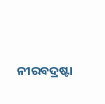ନୀରବଦ୍ରଷ୍ଟା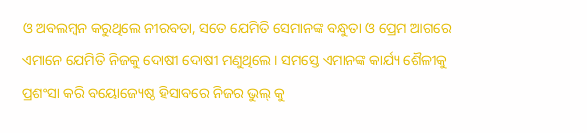ଓ ଅବଲମ୍ବନ କରୁଥିଲେ ନୀରବତା, ସତେ ଯେମିତି ସେମାନଙ୍କ ବନ୍ଧୁତା ଓ ପ୍ରେମ ଆଗରେ ଏମାନେ ଯେମିତି ନିଜକୁ ଦୋଷୀ ଦୋଷୀ ମଣୁଥିଲେ। ସମସ୍ତେ ଏମାନଙ୍କ କାର୍ଯ୍ୟ ଶୈଳୀକୁ ପ୍ରଶଂସା କରି ବୟୋଜ୍ୟେଷ୍ଠ ହିସାବରେ ନିଜର ଭୁଲ୍ କୁ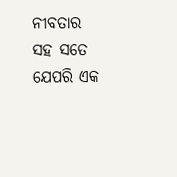ନୀବତାର ସହ ସତେ ଯେପରି ଏକ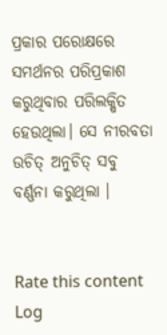ପ୍ରକାର ପରୋକ୍ଷରେ ସମର୍ଥନର ପରିପ୍ରକାଶ କରୁଥିବାର ପରିଲକ୍ଷିତ ହେଉଥିଲା। ସେ ନୀରବତା ଉଚିତ୍ ଅନୁଚିତ୍ ସବୁ ବର୍ଣ୍ଣନା କରୁଥିଲା ।


Rate this content
Log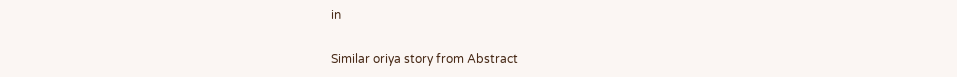in

Similar oriya story from Abstract